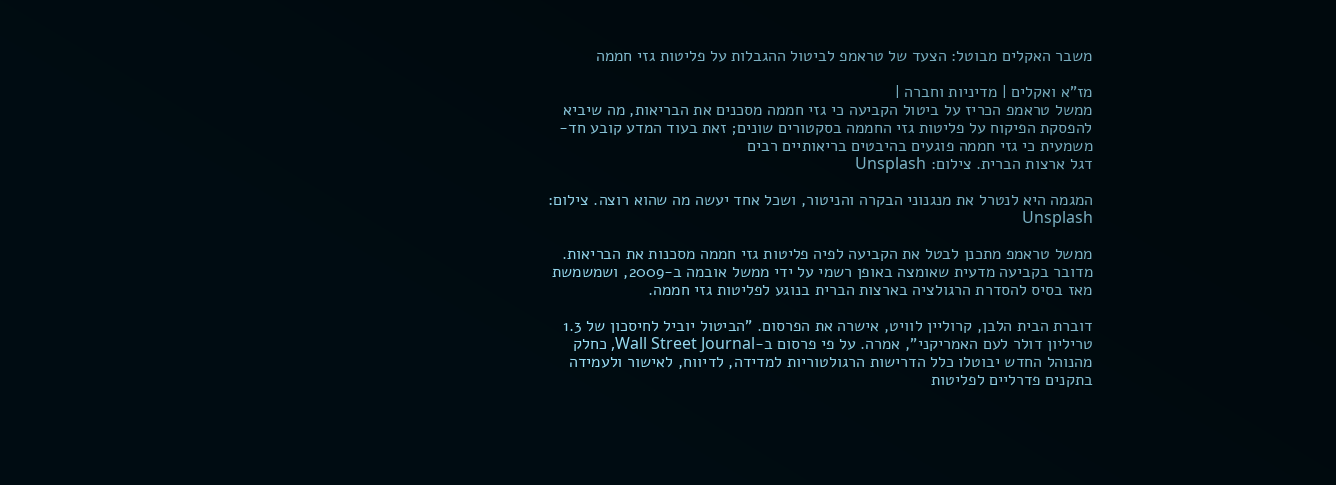משבר האקלים מבוטל: הצעד של טראמפ לביטול ההגבלות על פליטות גזי חממה

מז"א ואקלים | מדיניות וחברה |
ממשל טראמפ הכריז על ביטול הקביעה כי גזי חממה מסכנים את הבריאות, מה שיביא להפסקת הפיקוח על פליטות גזי החממה בסקטורים שונים; זאת בעוד המדע קובע חד-משמעית כי גזי חממה פוגעים בהיבטים בריאותיים רבים
דגל ארצות הברית. צילום: Unsplash

המגמה היא לנטרל את מנגנוני הבקרה והניטור, ושכל אחד יעשה מה שהוא רוצה. צילום: Unsplash

ממשל טראמפ מתכנן לבטל את הקביעה לפיה פליטות גזי חממה מסכנות את הבריאות. מדובר בקביעה מדעית שאומצה באופן רשמי על ידי ממשל אובמה ב-2009, ושמשמשת מאז בסיס להסדרת הרגולציה בארצות הברית בנוגע לפליטות גזי חממה.

דוברת הבית הלבן, קרוליין לוויט, אישרה את הפרסום. "הביטול יוביל לחיסכון של 1.3 טריליון דולר לעם האמריקני", אמרה. על פי פרסום ב-Wall Street Journal, כחלק מהנוהל החדש יבוטלו כלל הדרישות הרגולטוריות למדידה, לדיווח, לאישור ולעמידה בתקנים פדרליים לפליטות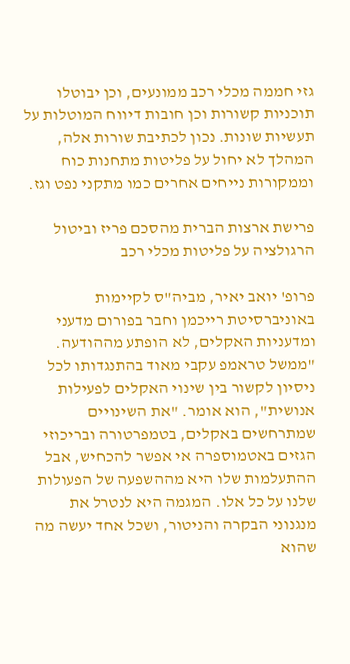גזי חממה מכלי רכב ממונעים, וכן יבוטלו תוכניות קשורות וכן חובות דיווח המוטלות על תעשיות שונות. נכון לכתיבת שורות אלה, המהלך לא יחול על פליטות מתחנות כוח וממקורות נייחים אחרים כמו מתקני נפט וגז.

פרישת ארצות הברית מהסכם פריז וביטול הרגולציה על פליטות מכלי רכב

פרופ' יואב יאיר, מביה"ס לקיימות באוניברסיטת רייכמן וחבר בפורום מדעני ומדעניות האקלים, לא הופתע מההודעה. "ממשל טראמפ עקבי מאוד בהתנגדותו לכל ניסיון לקשור בין שינוי האקלים לפעילות אנושית", הוא אומר. "את השינויים שמתרחשים באקלים, בטמפרטורה ובריכוזי הגזים באטמוספרה אי אפשר להכחיש, אבל ההתעלמות שלו היא מההשפעה של הפעולות שלנו על כל אלו. המגמה היא לנטרל את מנגנוני הבקרה והניטור, ושכל אחד יעשה מה שהוא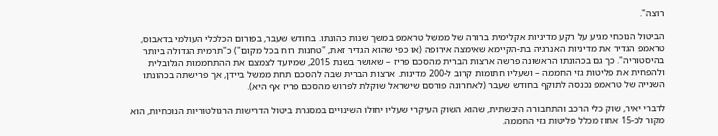רוצה".

הביטול הנוכחי מגיע על רקע מדיניות אקלימית ברורה של ממשל טראמפ במשך שנות כהונתו. בחודש שעבר, בפורום הכלכלי העולמי בדאבוס, טראמפ הגדיר את מדיניות האנרגיה בת-הקיימא שאימצה אירופה (או כפי שהוא הגדיר זאת, "טחנות רוח בכל מקום") כ"תרמית הגדולה ביותר בהיסטוריה". כך גם בכהונתו הראשונה פרשה ארצות הברית מהסכם פריז – שאושר בשנת 2015, שמיועד לצמצם את ההתחממות הגלובלית ולהפחית את פליטות גזי החממה – ושעליו חתומות קרוב ל-200 מדינות. ארצות הברית שבה להסכם תחת ממשל ביידן, אך פרישתה בכהונתו השנייה של טראמפ נכנסה לתוקף בחודש שעבר (לאחרונה פורסם שישראל שוקלת לפרוש מהסכם פריז אף היא).

לדברי יאיר, שוק כלי הרכב והתחבורה היבשתית, שהוא השוק העיקרי שעליו יחולו השינויים במסגרת ביטול הדרישות הרגולטוריות הנוכחיות, הוא מקור לכ-15 אחוז מכלל פליטות גזי החממה.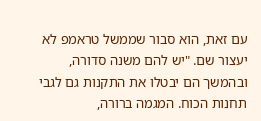עם זאת, הוא סבור שממשל טראמפ לא יעצור שם. "יש להם משנה סדורה, ובהמשך הם יבטלו את התקנות גם לגבי תחנות הכוח. המגמה ברורה,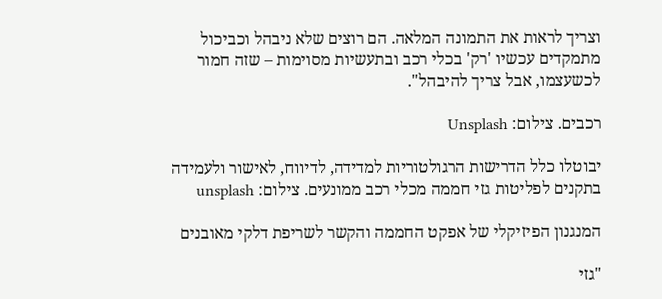וצריך לראות את התמונה המלאה. הם רוצים שלא ניבהל וכביכול מתמקדים עכשיו 'רק' בכלי רכב ובתעשיות מסוימות – שזה חמור לכשעצמו, אבל צריך להיבהל".

רכבים. צילום: Unsplash

יבוטלו כלל הדרישות הרגולטוריות למדידה, לדיווח, לאישור ולעמידה בתקנים לפליטות גזי חממה מכלי רכב ממונעים. צילום: unsplash

המנגנון הפיזיקלי של אפקט החממה והקשר לשריפת דלקי מאובנים

"גזי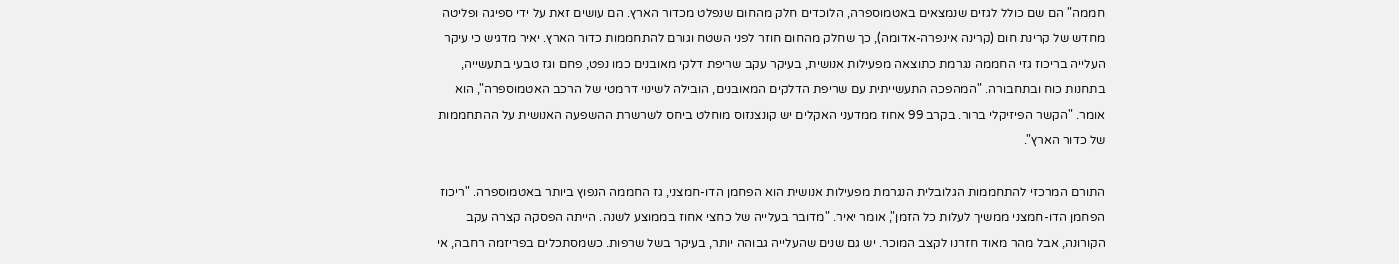חממה" הם שם כולל לגזים שנמצאים באטמוספרה, הלוכדים חלק מהחום שנפלט מכדור הארץ. הם עושים זאת על ידי ספיגה ופליטה מחדש של קרינת חום (קרינה אינפרה-אדומה), כך שחלק מהחום חוזר לפני השטח וגורם להתחממות כדור הארץ. יאיר מדגיש כי עיקר העלייה בריכוז גזי החממה נגרמת כתוצאה מפעילות אנושית, בעיקר עקב שריפת דלקי מאובנים כמו נפט, פחם וגז טבעי בתעשייה, בתחנות כוח ובתחבורה. "המהפכה התעשייתית עם שריפת הדלקים המאובנים, הובילה לשינוי דרמטי של הרכב האטמוספרה", הוא אומר. "הקשר הפיזיקלי ברור. בקרב 99 אחוז ממדעני האקלים יש קונצנזוס מוחלט ביחס לשרשרת ההשפעה האנושית על ההתחממות של כדור הארץ".

התורם המרכזי להתחממות הגלובלית הנגרמת מפעילות אנושית הוא הפחמן הדו-חמצני, גז החממה הנפוץ ביותר באטמוספרה. "ריכוז הפחמן הדו-חמצני ממשיך לעלות כל הזמן", אומר יאיר. "מדובר בעלייה של כחצי אחוז בממוצע לשנה. הייתה הפסקה קצרה עקב הקורונה, אבל מהר מאוד חזרנו לקצב המוכר. יש גם שנים שהעלייה גבוהה יותר, בעיקר בשל שרפות. כשמסתכלים בפריזמה רחבה, אי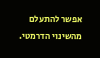אפשר להתעלם מהשינוי הדרמטי.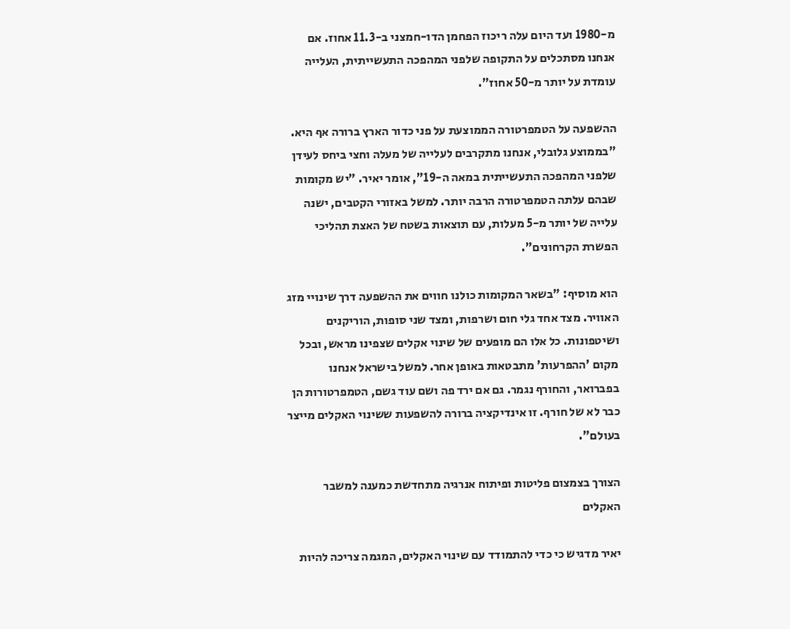מ-1980 ועד היום עלה ריכוז הפחמן הדו-חמצני ב-11.3 אחוז. אם אנחנו מסתכלים על התקופה שלפני המהפכה התעשייתית, העלייה עומדת על יותר מ-50 אחוז".

ההשפעה על הטמפרטורה הממוצעת על פני כדור הארץ ברורה אף היא. "בממוצע גלובלי, אנחנו מתקרבים לעלייה של מעלה וחצי ביחס לעידן שלפני המהפכה התעשייתית במאה ה-19", אומר יאיר. "יש מקומות שבהם עלתה הטמפרטורה הרבה יותר. למשל באזורי הקטבים, ישנה עלייה של יותר מ-5 מעלות, עם תוצאות בשטח של האצת תהליכי הפשרת הקרחונים".

הוא מוסיף: "בשאר המקומות כולנו חווים את ההשפעה דרך שינויי מזג האוויר. מצד אחד גלי חום ושרפות, ומצד שני סופות, הוריקנים ושיטפונות. כל אלו הם מופעים של שינוי אקלים שצפינו מראש, ובכל מקום 'ההפרעות' מתבטאות באופן אחר. למשל בישראל אנחנו בפברואר, והחורף נגמר. גם אם ירד פה ושם עוד גשם, הטמפרטורות הן כבר לא של חורף. זו אינדיקציה ברורה להשפעות ששינוי האקלים מייצר בעולם".

הצורך בצמצום פליטות ופיתוח אנרגיה מתחדשת כמענה למשבר האקלים

יאיר מדגיש כי כדי להתמודד עם שינוי האקלים, המגמה צריכה להיות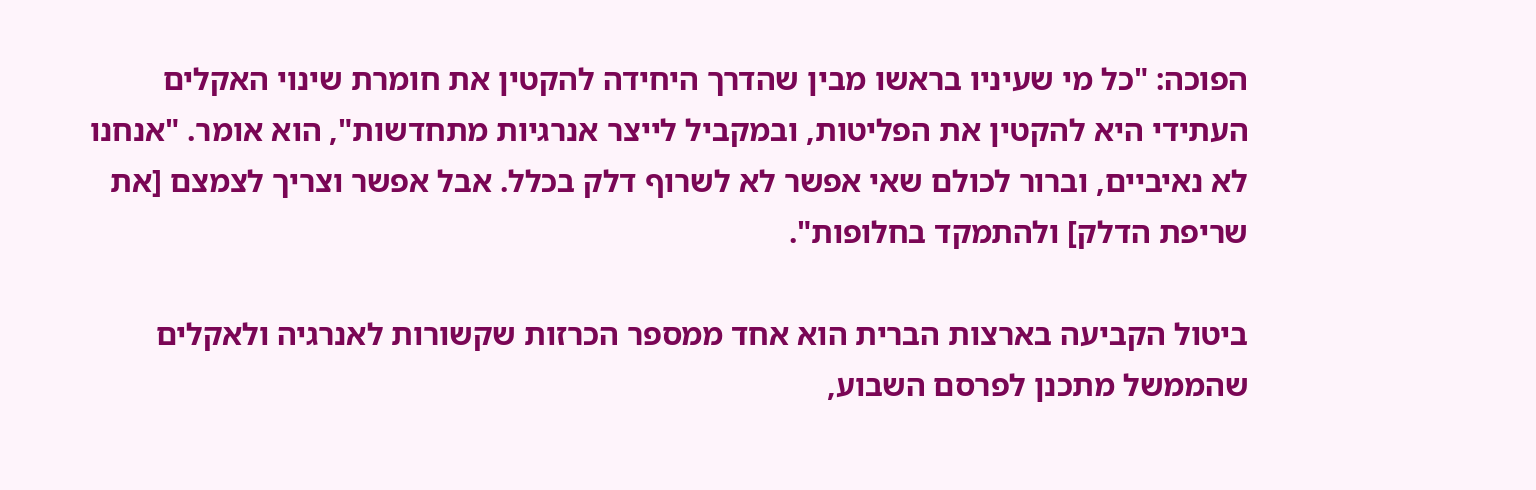הפוכה: "כל מי שעיניו בראשו מבין שהדרך היחידה להקטין את חומרת שינוי האקלים העתידי היא להקטין את הפליטות, ובמקביל לייצר אנרגיות מתחדשות", הוא אומר. "אנחנו לא נאיביים, וברור לכולם שאי אפשר לא לשרוף דלק בכלל. אבל אפשר וצריך לצמצם [את שריפת הדלק] ולהתמקד בחלופות".

ביטול הקביעה בארצות הברית הוא אחד ממספר הכרזות שקשורות לאנרגיה ולאקלים שהממשל מתכנן לפרסם השבוע,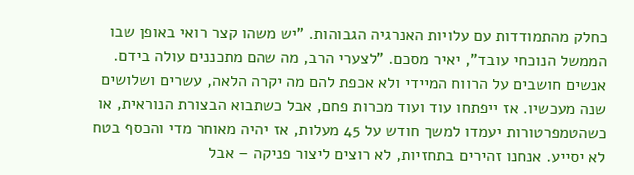כחלק מהתמודדות עם עלויות האנרגיה הגבוהות. "יש משהו קצר רואי באופן שבו הממשל הנוכחי עובד", יאיר מסכם. "לצערי הרב, מה שהם מתכננים עולה בידם. אנשים חושבים על הרווח המיידי ולא אכפת להם מה יקרה הלאה, עשרים ושלושים שנה מעכשיו. אז ייפתחו עוד ועוד מכרות פחם, אבל כשתבוא הבצורת הנוראית, או כשהטמפרטורות יעמדו למשך חודש על 45 מעלות, אז יהיה מאוחר מדי והכסף בטח לא יסייע. אנחנו זהירים בתחזיות, לא רוצים ליצור פניקה – אבל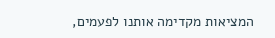המציאות מקדימה אותנו לפעמים,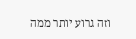וזה גרוע יותר ממה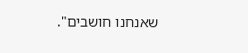שאנחנו חושבים".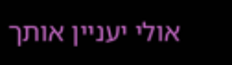אולי יעניין אותך